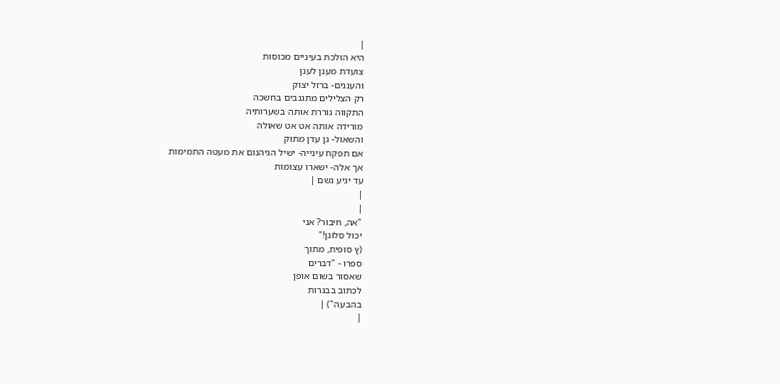|
היא הולכת בעיניים מכוסות
צועדת מענן לענן
והעננים- ברזל יצוק
רק הצלילים מתגנבים בחשכה
התקווה גוררת אותה בשערותיה
מורידה אותה אט אט שאולה
והשאול- גן עדן מתוק
אם תפקח עינייה- ישיל הגיהנום את מעטה התמימות
אך אלה- ישארו עצומות
עד יגיע גשם |
|
|
"אה, חיבור? אני
יכול סלוגן!"
(ץ סופית, מתוך
ספרו - "דברים
שאסור בשום אופן
לכתוב בבגרות
בהבעה") |
|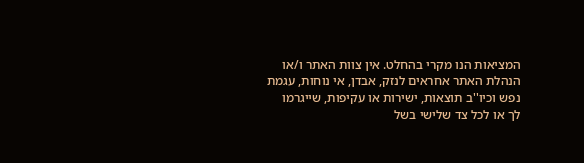המציאות הנו מקרי בהחלט. אין צוות האתר ו/או
הנהלת האתר אחראים לנזק, אבדן, אי נוחות, עגמת
נפש וכיו''ב תוצאות, ישירות או עקיפות, שייגרמו
לך או לכל צד שלישי בשל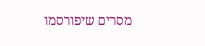מסרים שיפורסמו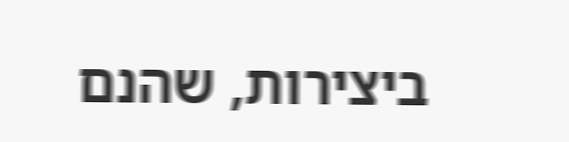ביצירות, שהנם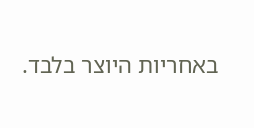באחריות היוצר בלבד.